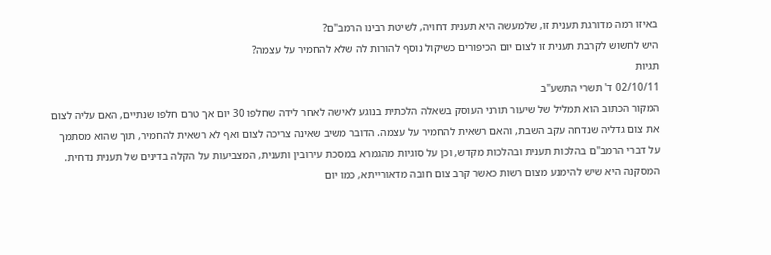באיזו רמה מדורגת תענית זו, שלמעשה היא תענית דחויה, לשיטת רבינו הרמב"ם?
היש לחשוש לקרבת תענית זו לצום יום הכיפורים כשיקול נוסף להורות לה שלא להחמיר על עצמה?
תגיות
02/10/11 ד' תשרי התשע"ב
המקור הכתוב הוא תמליל של שיעור תורני העוסק בשאלה הלכתית בנוגע לאישה לאחר לידה שחלפו 30 יום אך טרם חלפו שנתיים, האם עליה לצום את צום גדליה שנדחה עקב השבת, והאם רשאית להחמיר על עצמה. הדובר משיב שאינה צריכה לצום ואף לא רשאית להחמיר, תוך שהוא מסתמך על דברי הרמב"ם בהלכות תענית ובהלכות מקדש, וכן על סוגיות מהגמרא במסכת עירובין ותענית, המצביעות על הקלה בדינים של תענית נדחית. המסקנה היא שיש להימנע מצום רשות כאשר קרב צום חובה מדאורייתא, כמו יום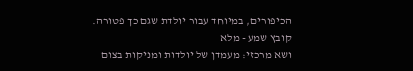הכיפורים, במיוחד עבור יולדת שגם כך פטורה.
קובץ שמע - מלא
ושא מרכזי: מעמדן של יולדות ומניקות בצום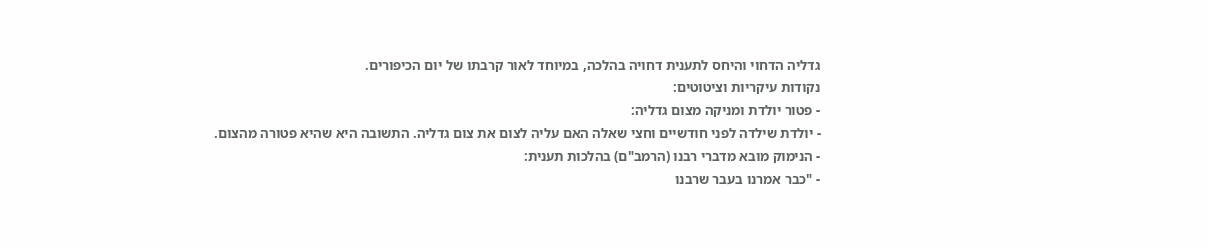גדליה הדחוי והיחס לתענית דחויה בהלכה, במיוחד לאור קרבתו של יום הכיפורים.
נקודות עיקריות וציטוטים:
- פטור יולדת ומניקה מצום גדליה:
- יולדת שילדה לפני חודשיים וחצי שאלה האם עליה לצום את צום גדליה. התשובה היא שהיא פטורה מהצום.
- הנימוק מובא מדברי רבנו (הרמב"ם) בהלכות תענית:
- "כבר אמרנו בעבר שרבנו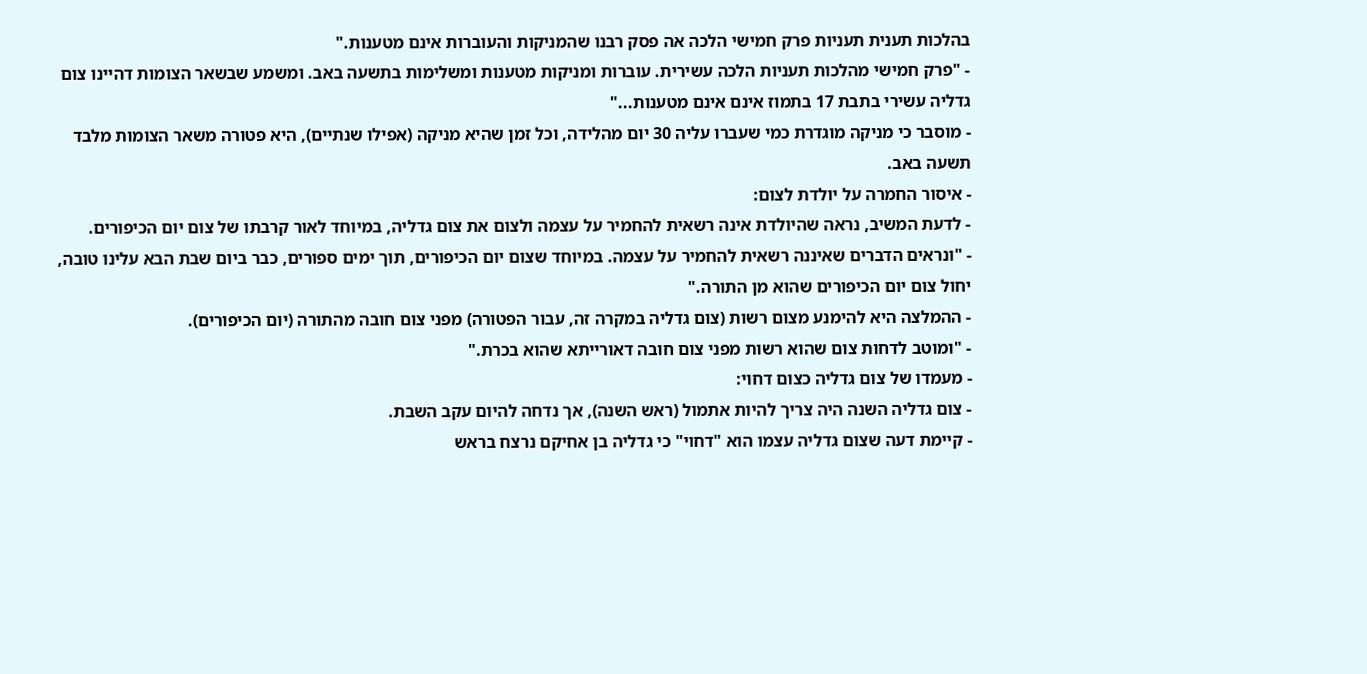בהלכות תענית תעניות פרק חמישי הלכה אה פסק רבנו שהמניקות והעוברות אינם מטענות."
- "פרק חמישי מהלכות תעניות הלכה עשירית. עוברות ומניקות מטענות ומשלימות בתשעה באב. ומשמע שבשאר הצומות דהיינו צום גדליה עשירי בתבת 17 בתמוז אינם אינם מטענות..."
- מוסבר כי מניקה מוגדרת כמי שעברו עליה 30 יום מהלידה, וכל זמן שהיא מניקה (אפילו שנתיים), היא פטורה משאר הצומות מלבד תשעה באב.
- איסור החמרה על יולדת לצום:
- לדעת המשיב, נראה שהיולדת אינה רשאית להחמיר על עצמה ולצום את צום גדליה, במיוחד לאור קרבתו של צום יום הכיפורים.
- "ונראים הדברים שאיננה רשאית להחמיר על עצמה. במיוחד שצום יום הכיפורים, תוך ימים ספורים, כבר ביום שבת הבא עלינו טובה, יחול צום יום הכיפורים שהוא מן התורה."
- ההמלצה היא להימנע מצום רשות (צום גדליה במקרה זה, עבור הפטורה) מפני צום חובה מהתורה (יום הכיפורים).
- "ומוטב לדחות צום שהוא רשות מפני צום חובה דאורייתא שהוא בכרת."
- מעמדו של צום גדליה כצום דחוי:
- צום גדליה השנה היה צריך להיות אתמול (ראש השנה), אך נדחה להיום עקב השבת.
- קיימת דעה שצום גדליה עצמו הוא "דחוי" כי גדליה בן אחיקם נרצח בראש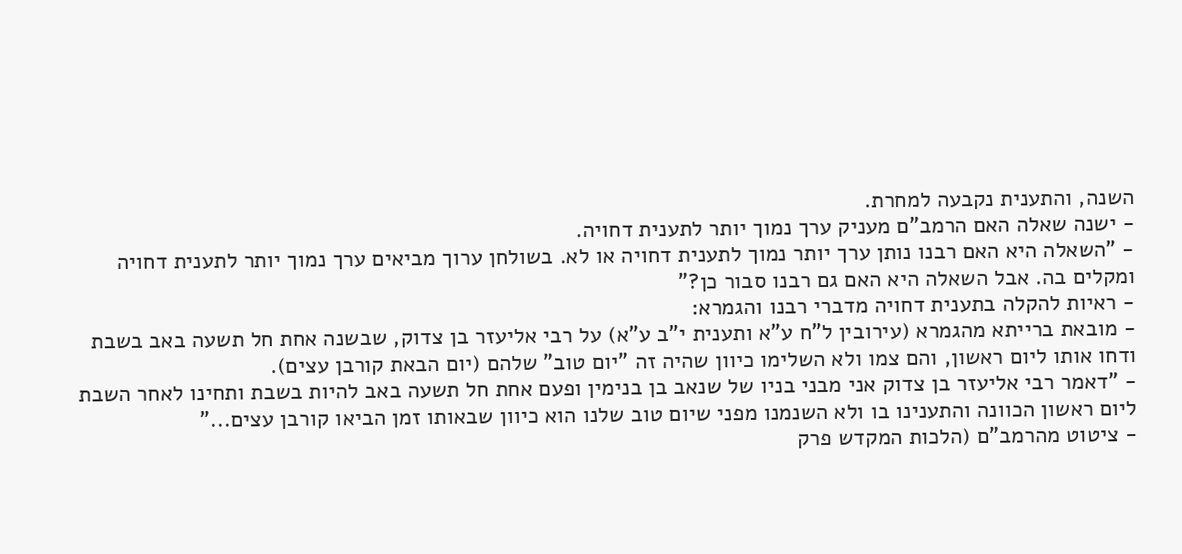השנה, והתענית נקבעה למחרת.
- ישנה שאלה האם הרמב"ם מעניק ערך נמוך יותר לתענית דחויה.
- "השאלה היא האם רבנו נותן ערך יותר נמוך לתענית דחויה או לא. בשולחן ערוך מביאים ערך נמוך יותר לתענית דחויה ומקלים בה. אבל השאלה היא האם גם רבנו סבור כן?"
- ראיות להקלה בתענית דחויה מדברי רבנו והגמרא:
- מובאת ברייתא מהגמרא (עירובין ל"ח ע"א ותענית י"ב ע"א) על רבי אליעזר בן צדוק, שבשנה אחת חל תשעה באב בשבת ודחו אותו ליום ראשון, והם צמו ולא השלימו כיוון שהיה זה "יום טוב" שלהם (יום הבאת קורבן עצים).
- "דאמר רבי אליעזר בן צדוק אני מבני בניו של שנאב בן בנימין ופעם אחת חל תשעה באב להיות בשבת ותחינו לאחר השבת ליום ראשון הכוונה והתענינו בו ולא השנמנו מפני שיום טוב שלנו הוא כיוון שבאותו זמן הביאו קורבן עצים..."
- ציטוט מהרמב"ם (הלכות המקדש פרק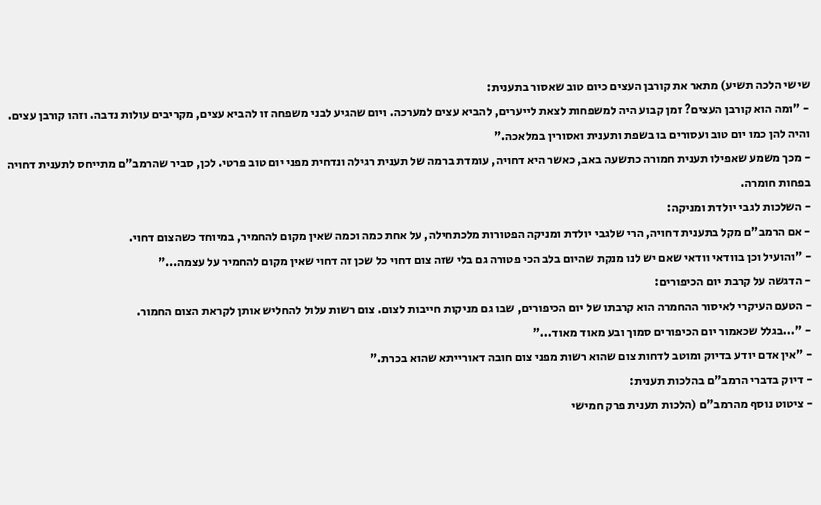שישי הלכה תשיע) מתאר את קורבן העצים כיום טוב שאסור בתענית:
- "ומה הוא קורבן העצים? זמן קבוע היה למשפחות לצאת לייערים, להביא עצים למערכה. ויום שהגיע לבני משפחה זו להביא עצים, מקריבים עולות נדבה. וזהו קורבן עצים. והיה להן כמו יום טוב ועסורים בו בשפת ותענית ואסורין במלאכה."
- מכך משמע שאפילו תענית חמורה כתשעה באב, כאשר היא דחויה, עומדת ברמה של תענית רגילה ונדחית מפני יום טוב פרטי. לכן, סביר שהרמב"ם מתייחס לתענית דחויה בפחות חומרה.
- השלכות לגבי יולדת ומניקה:
- אם הרמב"ם מקל בתענית דחויה, הרי שלגבי יולדת ומניקה הפטורות מלכתחילה, על אחת כמה וכמה שאין מקום להחמיר, במיוחד כשהצום דחוי.
- "והועיל וכן בוודאי וודאי שאם יש לנו מנקת שהיום בלב הכי פטורה גם בלי שזה צום דחוי כל שכן זה דחוי שאין מקום להחמיר על עצמה..."
- הדגשה על קרבת יום הכיפורים:
- הטעם העיקרי לאיסור ההחמרה הוא קרבתו של יום הכיפורים, שבו גם מניקות חייבות לצום. צום רשות עלול להחליש אותן לקראת הצום החמור.
- "...בגלל שכאמור יום הכיפורים סמוך ובע מאוד מאוד..."
- "אין אדם יודע בדיוק ומוטב לדחות צום שהוא רשות מפני צום חובה דאורייתא שהוא בכרת."
- דיוק בדברי הרמב"ם בהלכות תענית:
- ציטוט נוסף מהרמב"ם (הלכות תענית פרק חמישי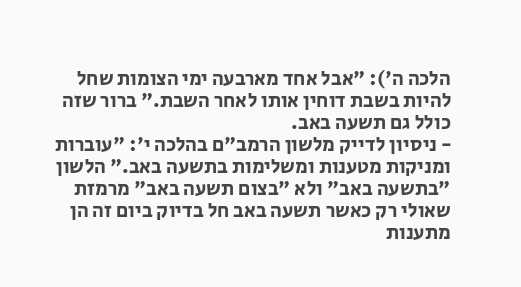הלכה ה'): "אבל אחד מארבעה ימי הצומות שחל להיות בשבת דוחין אותו לאחר השבת." ברור שזה כולל גם תשעה באב.
- ניסיון לדייק מלשון הרמב"ם בהלכה י': "עוברות ומניקות מטענות ומשלימות בתשעה באב." הלשון "בתשעה באב" ולא "בצום תשעה באב" מרמזת שאולי רק כאשר תשעה באב חל בדיוק ביום זה הן מתענות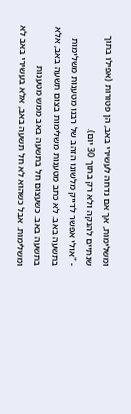ומשלימות, אך אם נדחה לעשירי באב, הן פטורות (אפילו בתוך שנתיים להנקה ולא רק בתוך 30 יום).
- "אולי אפשר לדייק מלשונו הזהב של רבנו מטענות משלימות בתשעה באב. לא כתב מטענות משלימות בצום תשעה באב, אלא בתשעה באב. כשעצום חל בתשעה באב ממש מטענות ומשלימות. אבל כשהוא לא חל תשעה באב, אלא בעשירי באב לא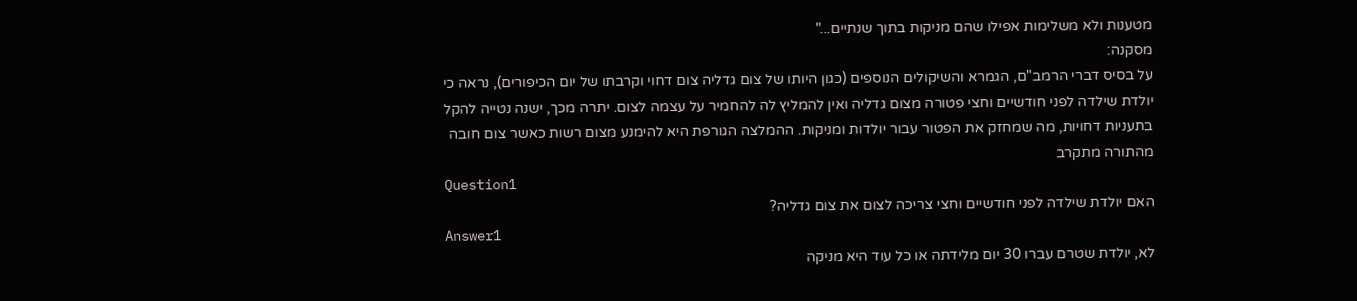מטענות ולא משלימות אפילו שהם מניקות בתוך שנתיים..."
מסקנה:
על בסיס דברי הרמב"ם, הגמרא והשיקולים הנוספים (כגון היותו של צום גדליה צום דחוי וקרבתו של יום הכיפורים), נראה כי יולדת שילדה לפני חודשיים וחצי פטורה מצום גדליה ואין להמליץ לה להחמיר על עצמה לצום. יתרה מכך, ישנה נטייה להקל בתעניות דחויות, מה שמחזק את הפטור עבור יולדות ומניקות. ההמלצה הגורפת היא להימנע מצום רשות כאשר צום חובה מהתורה מתקרב
Question1
האם יולדת שילדה לפני חודשיים וחצי צריכה לצום את צום גדליה?
Answer1
לא, יולדת שטרם עברו 30 יום מלידתה או כל עוד היא מניקה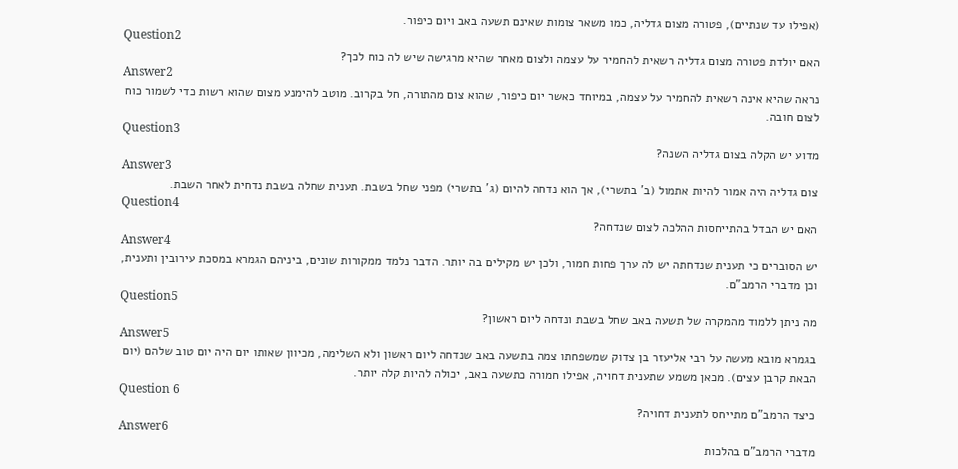(אפילו עד שנתיים), פטורה מצום גדליה, כמו משאר צומות שאינם תשעה באב ויום כיפור.
Question2
האם יולדת פטורה מצום גדליה רשאית להחמיר על עצמה ולצום מאחר שהיא מרגישה שיש לה כוח לכך?
Answer2
נראה שהיא אינה רשאית להחמיר על עצמה, במיוחד כאשר יום כיפור, שהוא צום מהתורה, חל בקרוב. מוטב להימנע מצום שהוא רשות כדי לשמור כוח לצום חובה.
Question3
מדוע יש הקלה בצום גדליה השנה?
Answer3
צום גדליה היה אמור להיות אתמול (ב' בתשרי), אך הוא נדחה להיום (ג' בתשרי) מפני שחל בשבת. תענית שחלה בשבת נדחית לאחר השבת.
Question4
האם יש הבדל בהתייחסות ההלכה לצום שנדחה?
Answer4
יש הסוברים כי תענית שנדחתה יש לה ערך פחות חמור, ולכן יש מקילים בה יותר. הדבר נלמד ממקורות שונים, ביניהם הגמרא במסכת עירובין ותענית, וכן מדברי הרמב"ם.
Question5
מה ניתן ללמוד מהמקרה של תשעה באב שחל בשבת ונדחה ליום ראשון?
Answer5
בגמרא מובא מעשה על רבי אליעזר בן צדוק שמשפחתו צמה בתשעה באב שנדחה ליום ראשון ולא השלימה, מכיוון שאותו יום היה יום טוב שלהם (יום הבאת קרבן עצים). מכאן משמע שתענית דחויה, אפילו חמורה כתשעה באב, יכולה להיות קלה יותר.
Question 6
כיצד הרמב"ם מתייחס לתענית דחויה?
Answer6
מדברי הרמב"ם בהלכות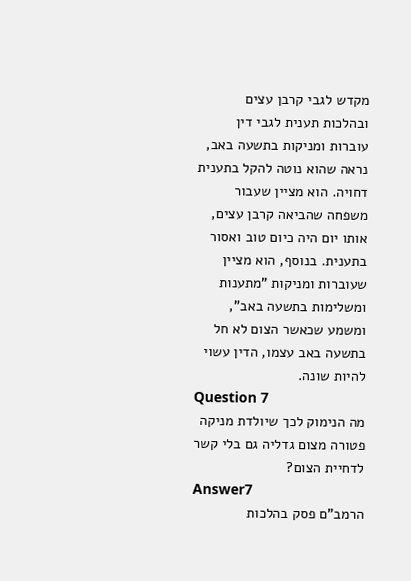מקדש לגבי קרבן עצים ובהלכות תענית לגבי דין עוברות ומניקות בתשעה באב, נראה שהוא נוטה להקל בתענית דחויה. הוא מציין שעבור משפחה שהביאה קרבן עצים, אותו יום היה כיום טוב ואסור בתענית. בנוסף, הוא מציין שעוברות ומניקות "מתענות ומשלימות בתשעה באב", ומשמע שכאשר הצום לא חל בתשעה באב עצמו, הדין עשוי להיות שונה.
Question 7
מה הנימוק לכך שיולדת מניקה פטורה מצום גדליה גם בלי קשר לדחיית הצום?
Answer7
הרמב"ם פסק בהלכות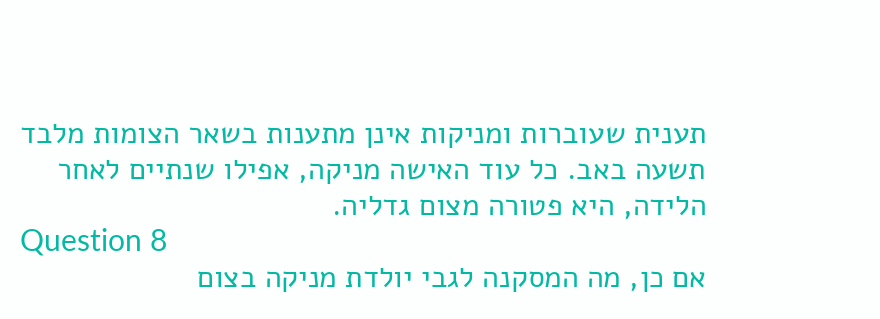תענית שעוברות ומניקות אינן מתענות בשאר הצומות מלבד תשעה באב. כל עוד האישה מניקה, אפילו שנתיים לאחר הלידה, היא פטורה מצום גדליה.
Question 8
אם כן, מה המסקנה לגבי יולדת מניקה בצום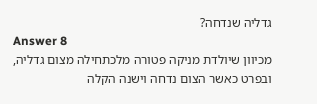גדליה שנדחה?
Answer 8
מכיוון שיולדת מניקה פטורה מלכתחילה מצום גדליה, ובפרט כאשר הצום נדחה וישנה הקלה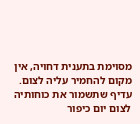מסוימת בתענית דחויה, אין מקום להחמיר עליה לצום. עדיף שתשמור את כוחותיה לצום יום כיפור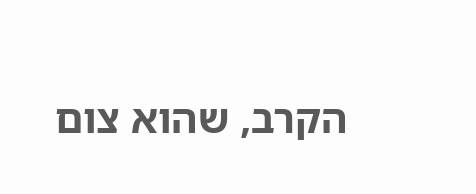הקרב, שהוא צום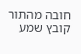חובה מהתור
קובץ שמע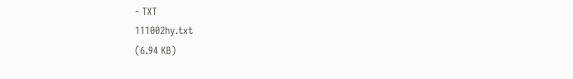- TXT
111002hy.txt
(6.94 KB)